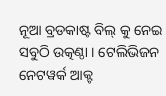ନୂଆ ବ୍ରଡକାଷ୍ଟ ବିଲ୍ କୁ ନେଇ ସବୁଠି ଉତ୍କଣ୍ଠା । ଟେଲିଭିଜନ ନେଟୱର୍କ ଆକ୍ଟ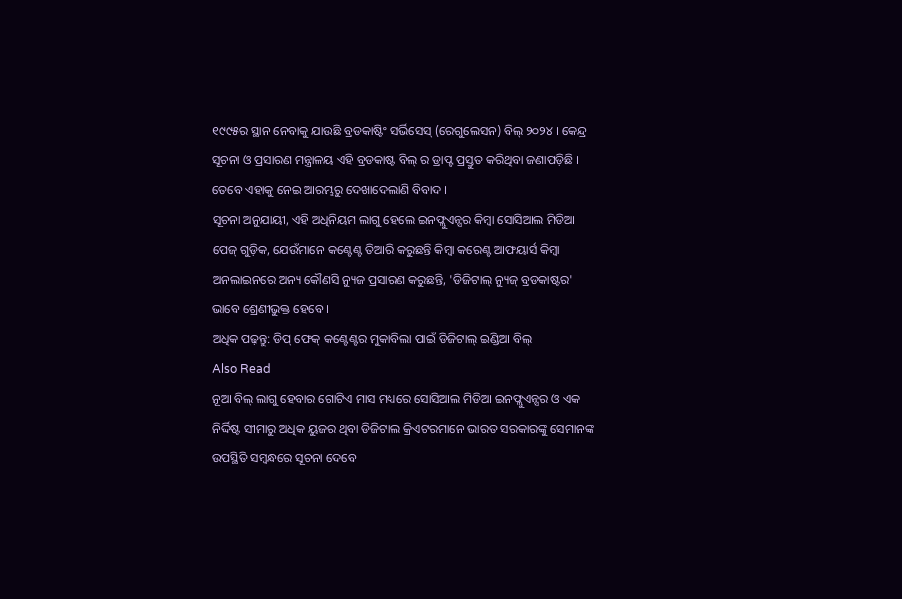୧୯୯୫ର ସ୍ଥାନ ନେବାକୁ ଯାଉଛି ବ୍ରଡକାଷ୍ଟିଂ ସର୍ଭିସେସ୍ (ରେଗୁଲେସନ) ବିଲ୍ ୨୦୨୪ । କେନ୍ଦ୍ର ସୂଚନା ଓ ପ୍ରସାରଣ ମନ୍ତ୍ରାଳୟ ଏହି ବ୍ରଡକାଷ୍ଟ ବିଲ୍ ର ଡ୍ରାପ୍ଟ ପ୍ରସ୍ତୁତ କରିଥିବା ଜଣାପଡ଼ିଛି । ତେବେ ଏହାକୁ ନେଇ ଆରମ୍ଭରୁ ଦେଖାଦେଲାଣି ବିବାଦ ।
ସୂଚନା ଅନୁଯାୟୀ, ଏହି ଅଧିନିୟମ ଲାଗୁ ହେଲେ ଇନଫ୍ଲୁଏନ୍ସର କିମ୍ବା ସୋସିଆଲ ମିଡିଆ ପେଜ୍ ଗୁଡ଼ିକ, ଯେଉଁମାନେ କଣ୍ଟେଣ୍ଟ ତିଆରି କରୁଛନ୍ତି କିମ୍ବା କରେଣ୍ଟ ଆଫୟାର୍ସ କିମ୍ବା ଅନଲାଇନରେ ଅନ୍ୟ କୌଣସି ନ୍ୟୁଜ ପ୍ରସାରଣ କରୁଛନ୍ତି, 'ଡିଜିଟାଲ୍ ନ୍ୟୁଜ୍ ବ୍ରଡକାଷ୍ଟର' ଭାବେ ଶ୍ରେଣୀଭୁକ୍ତ ହେବେ ।
ଅଧିକ ପଢ଼ନ୍ତୁ: ଡିପ୍ ଫେକ୍ କଣ୍ଟେଣ୍ଟର ମୁକାବିଲା ପାଇଁ ଡିଜିଟାଲ୍ ଇଣ୍ଡିଆ ବିଲ୍
Also Read
ନୂଆ ବିଲ୍ ଲାଗୁ ହେବାର ଗୋଟିଏ ମାସ ମଧ୍ୟରେ ସୋସିଆଲ ମିଡିଆ ଇନଫ୍ଲୁଏନ୍ସର ଓ ଏକ ନିର୍ଦ୍ଦିଷ୍ଟ ସୀମାରୁ ଅଧିକ ୟୁଜର ଥିବା ଡିଜିଟାଲ କ୍ରିଏଟରମାନେ ଭାରତ ସରକାରଙ୍କୁ ସେମାନଙ୍କ ଉପସ୍ଥିତି ସମ୍ବନ୍ଧରେ ସୂଚନା ଦେବେ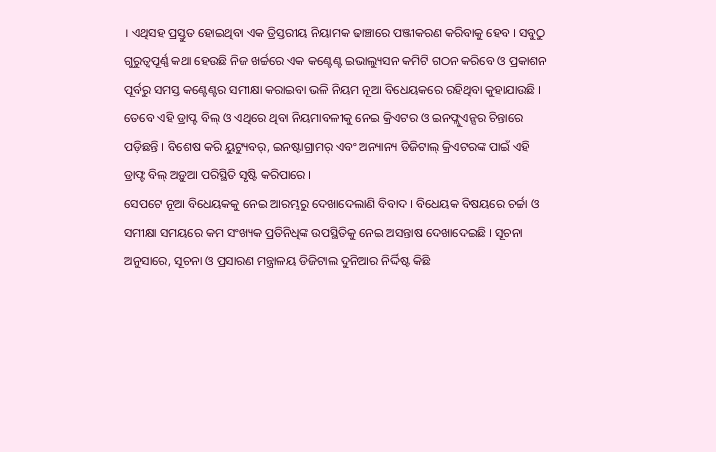। ଏଥିସହ ପ୍ରସ୍ତୁତ ହୋଇଥିବା ଏକ ତ୍ରିସ୍ତରୀୟ ନିୟାମକ ଢାଞ୍ଚାରେ ପଞ୍ଜୀକରଣ କରିବାକୁ ହେବ । ସବୁଠୁ ଗୁରୁତ୍ୱପୂର୍ଣ୍ଣ କଥା ହେଉଛି ନିଜ ଖର୍ଚ୍ଚରେ ଏକ କଣ୍ଟେଣ୍ଟ ଇଭାଲ୍ୟୁସନ କମିଟି ଗଠନ କରିବେ ଓ ପ୍ରକାଶନ ପୂର୍ବରୁ ସମସ୍ତ କଣ୍ଟେଣ୍ଟର ସମୀକ୍ଷା କରାଇବା ଭଳି ନିୟମ ନୂଆ ବିଧେୟକରେ ରହିଥିବା କୁହାଯାଉଛି ।
ତେବେ ଏହି ଡ୍ରାପ୍ଟ ବିଲ୍ ଓ ଏଥିରେ ଥିବା ନିୟମାବଳୀକୁ ନେଇ କ୍ରିଏଟର ଓ ଇନଫ୍ଲୁଏନ୍ସର ଚିନ୍ତାରେ ପଡ଼ିଛନ୍ତି । ବିଶେଷ କରି ୟୁଟ୍ୟୁବର୍, ଇନଷ୍ଟାଗ୍ରାମର୍ ଏବଂ ଅନ୍ୟାନ୍ୟ ଡିଜିଟାଲ୍ କ୍ରିଏଟରଙ୍କ ପାଇଁ ଏହି ଡ୍ରାଫ୍ଟ ବିଲ୍ ଅଡ଼ୁଆ ପରିସ୍ଥିତି ସୃଷ୍ଟି କରିପାରେ ।
ସେପଟେ ନୂଆ ବିଧେୟକକୁ ନେଇ ଆରମ୍ଭରୁ ଦେଖାଦେଲାଣି ବିବାଦ । ବିଧେୟକ ବିଷୟରେ ଚର୍ଚ୍ଚା ଓ ସମୀକ୍ଷା ସମୟରେ କମ ସଂଖ୍ୟକ ପ୍ରତିନିଧିଙ୍କ ଉପସ୍ଥିତିକୁ ନେଇ ଅସନ୍ତାଷ ଦେଖାଦେଇଛି । ସୂଚନା ଅନୁସାରେ, ସୂଚନା ଓ ପ୍ରସାରଣ ମନ୍ତ୍ରାଳୟ ଡିଜିଟାଲ ଦୁନିଆର ନିର୍ଦ୍ଦିଷ୍ଟ କିଛି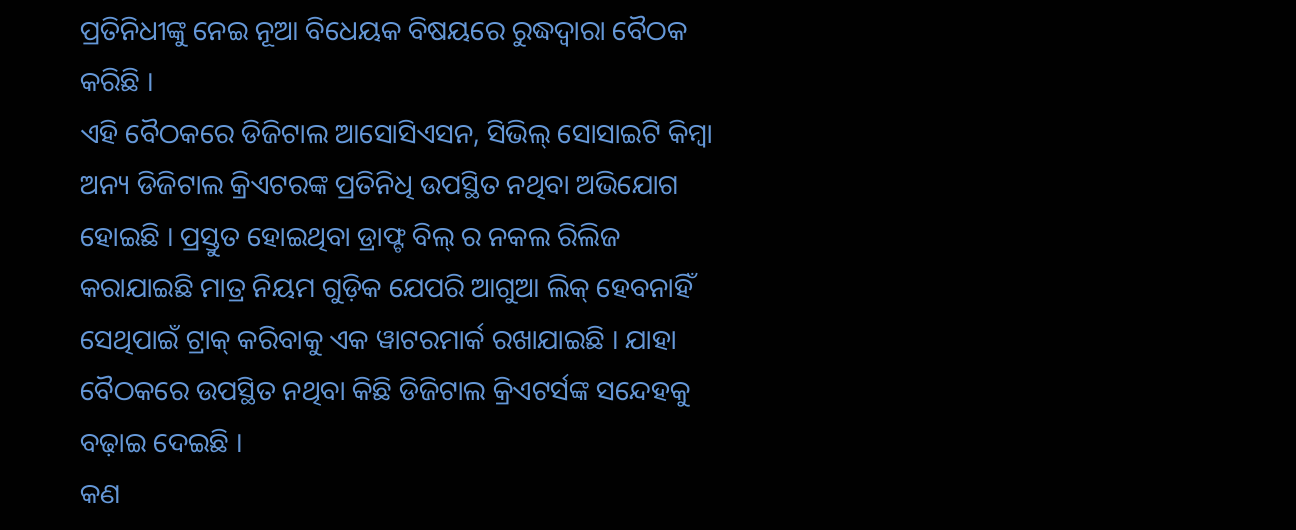ପ୍ରତିନିଧୀଙ୍କୁ ନେଇ ନୂଆ ବିଧେୟକ ବିଷୟରେ ରୁଦ୍ଧଦ୍ୱାରା ବୈଠକ କରିଛି ।
ଏହି ବୈଠକରେ ଡିଜିଟାଲ ଆସୋସିଏସନ, ସିଭିଲ୍ ସୋସାଇଟି କିମ୍ବା ଅନ୍ୟ ଡିଜିଟାଲ କ୍ରିଏଟରଙ୍କ ପ୍ରତିନିଧି ଉପସ୍ଥିତ ନଥିବା ଅଭିଯୋଗ ହୋଇଛି । ପ୍ରସ୍ତୁତ ହୋଇଥିବା ଡ୍ରାଫ୍ଟ ବିଲ୍ ର ନକଲ ରିଲିଜ କରାଯାଇଛି ମାତ୍ର ନିୟମ ଗୁଡ଼ିକ ଯେପରି ଆଗୁଆ ଲିକ୍ ହେବନାହିଁ ସେଥିପାଇଁ ଟ୍ରାକ୍ କରିବାକୁ ଏକ ୱାଟରମାର୍କ ରଖାଯାଇଛି । ଯାହା ବୈଠକରେ ଉପସ୍ଥିତ ନଥିବା କିଛି ଡିଜିଟାଲ କ୍ରିଏଟର୍ସଙ୍କ ସନ୍ଦେହକୁ ବଢ଼ାଇ ଦେଇଛି ।
କଣ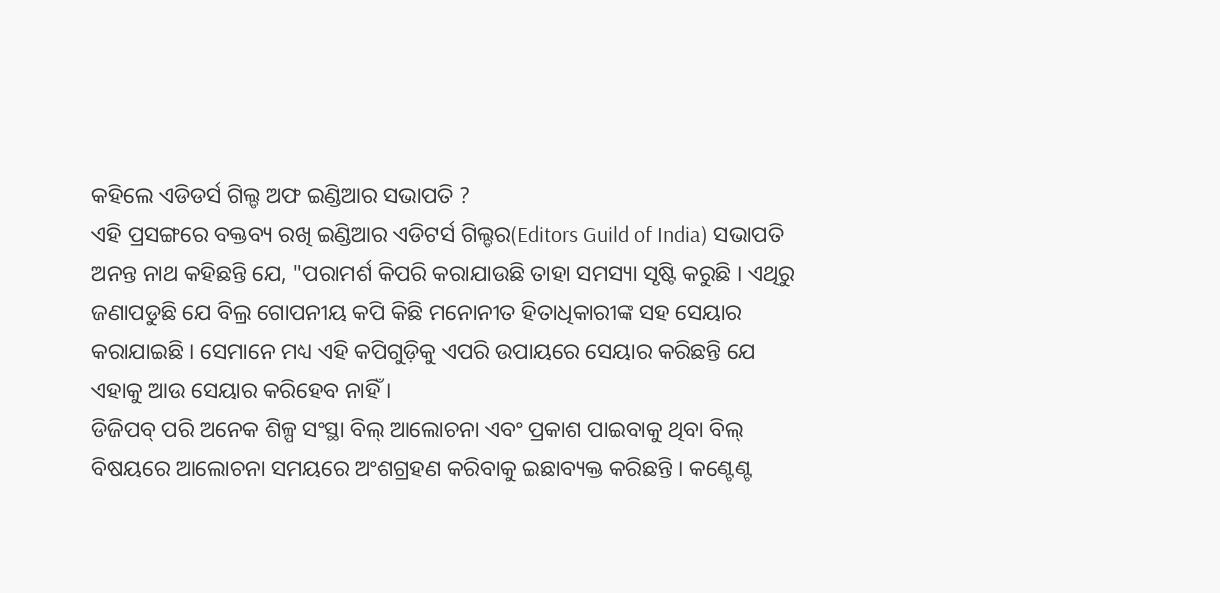କହିଲେ ଏଡିଡର୍ସ ଗିଲ୍ଡ ଅଫ ଇଣ୍ଡିଆର ସଭାପତି ?
ଏହି ପ୍ରସଙ୍ଗରେ ବକ୍ତବ୍ୟ ରଖି ଇଣ୍ଡିଆର ଏଡିଟର୍ସ ଗିଲ୍ଡର(Editors Guild of India) ସଭାପତି ଅନନ୍ତ ନାଥ କହିଛନ୍ତି ଯେ, "ପରାମର୍ଶ କିପରି କରାଯାଉଛି ତାହା ସମସ୍ୟା ସୃଷ୍ଟି କରୁଛି । ଏଥିରୁ ଜଣାପଡୁଛି ଯେ ବିଲ୍ର ଗୋପନୀୟ କପି କିଛି ମନୋନୀତ ହିତାଧିକାରୀଙ୍କ ସହ ସେୟାର କରାଯାଇଛି । ସେମାନେ ମଧ୍ୟ ଏହି କପିଗୁଡ଼ିକୁ ଏପରି ଉପାୟରେ ସେୟାର କରିଛନ୍ତି ଯେ ଏହାକୁ ଆଉ ସେୟାର କରିହେବ ନାହିଁ ।
ଡିଜିପବ୍ ପରି ଅନେକ ଶିଳ୍ପ ସଂସ୍ଥା ବିଲ୍ ଆଲୋଚନା ଏବଂ ପ୍ରକାଶ ପାଇବାକୁ ଥିବା ବିଲ୍ ବିଷୟରେ ଆଲୋଚନା ସମୟରେ ଅଂଶଗ୍ରହଣ କରିବାକୁ ଇଛାବ୍ୟକ୍ତ କରିଛନ୍ତି । କଣ୍ଟେଣ୍ଟ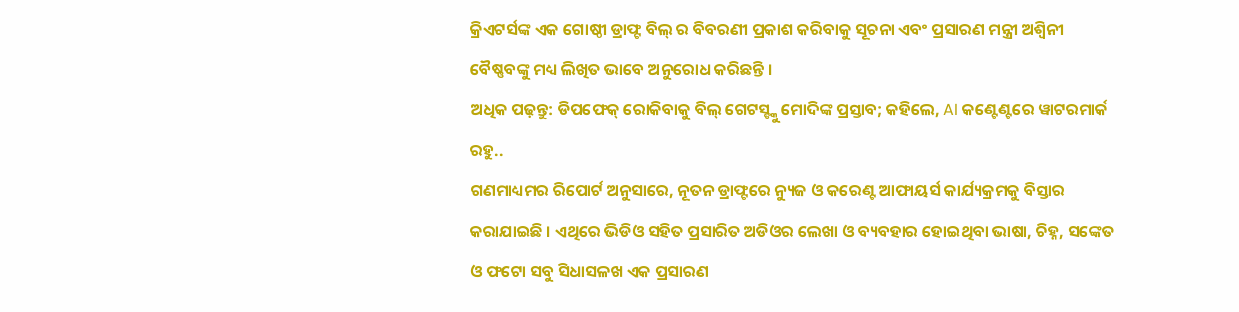କ୍ରିଏଟର୍ସଙ୍କ ଏକ ଗୋଷ୍ଠୀ ଡ୍ରାଫ୍ଟ ବିଲ୍ ର ବିବରଣୀ ପ୍ରକାଶ କରିବାକୁ ସୂଚନା ଏବଂ ପ୍ରସାରଣ ମନ୍ତ୍ରୀ ଅଶ୍ୱିନୀ ବୈଷ୍ଣବଙ୍କୁ ମଧ୍ୟ ଲିଖିତ ଭାବେ ଅନୁରୋଧ କରିଛନ୍ତି ।
ଅଧିକ ପଢ଼ନ୍ତୁ: ଡିପଫେକ୍ ରୋକିବାକୁ ବିଲ୍ ଗେଟସ୍ଙ୍କୁ ମୋଦିଙ୍କ ପ୍ରସ୍ତାବ; କହିଲେ, AI କଣ୍ଟେଣ୍ଟରେ ୱାଟରମାର୍କ ରହୁ..
ଗଣମାଧ୍ୟମର ରିପୋର୍ଟ ଅନୁସାରେ, ନୂତନ ଡ୍ରାଫ୍ଟରେ ନ୍ୟୁଜ ଓ କରେଣ୍ଟ ଆଫାୟର୍ସ କାର୍ଯ୍ୟକ୍ରମକୁ ବିସ୍ତାର କରାଯାଇଛି । ଏଥିରେ ଭିଡିଓ ସହିତ ପ୍ରସାରିତ ଅଡିଓର ଲେଖା ଓ ବ୍ୟବହାର ହୋଇଥିବା ଭାଷା, ଚିହ୍ନ, ସଙ୍କେତ ଓ ଫଟୋ ସବୁ ସିଧାସଳଖ ଏକ ପ୍ରସାରଣ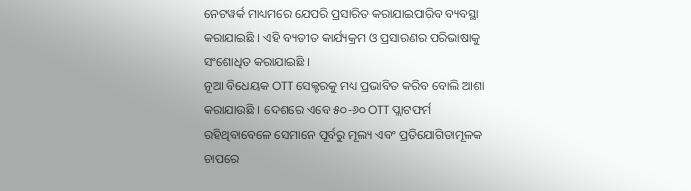ନେଟୱର୍କ ମାଧ୍ୟମରେ ଯେପରି ପ୍ରସାରିତ କରାଯାଇପାରିବ ବ୍ୟବସ୍ଥା କରାଯାଇଛି । ଏହି ବ୍ୟତୀତ କାର୍ଯ୍ୟକ୍ରମ ଓ ପ୍ରସାରଣର ପରିଭାଷାକୁ ସଂଶୋଧିତ କରାଯାଇଛି ।
ନୂଆ ବିଧେୟକ OTT ସେକ୍ଟରକୁ ମଧ୍ୟ ପ୍ରଭାବିତ କରିବ ବୋଲି ଆଶା କରାଯାଉଛି । ଦେଶରେ ଏବେ ୫୦-୬୦ OTT ପ୍ଲାଟଫର୍ମ ରହିଥିବାବେଳେ ସେମାନେ ପୂର୍ବରୁ ମୂଲ୍ୟ ଏବଂ ପ୍ରତିଯୋଗିତାମୂଳକ ଚାପରେ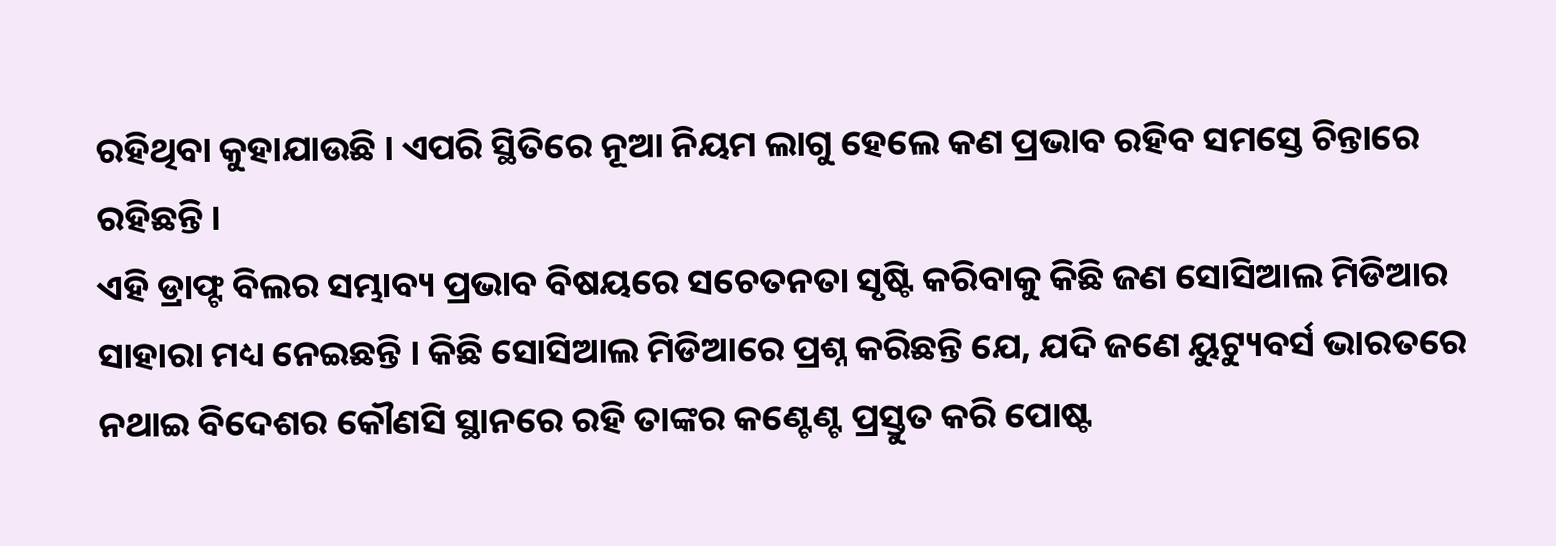ରହିଥିବା କୁହାଯାଉଛି । ଏପରି ସ୍ଥିତିରେ ନୂଆ ନିୟମ ଲାଗୁ ହେଲେ କଣ ପ୍ରଭାବ ରହିବ ସମସ୍ତେ ଚିନ୍ତାରେ ରହିଛନ୍ତି ।
ଏହି ଡ୍ରାଫ୍ଟ ବିଲର ସମ୍ଭାବ୍ୟ ପ୍ରଭାବ ବିଷୟରେ ସଚେତନତା ସୃଷ୍ଟି କରିବାକୁ କିଛି ଜଣ ସୋସିଆଲ ମିଡିଆର ସାହାରା ମଧ୍ୟ ନେଇଛନ୍ତି । କିଛି ସୋସିଆଲ ମିଡିଆରେ ପ୍ରଶ୍ନ କରିଛନ୍ତି ଯେ, ଯଦି ଜଣେ ୟୁଟ୍ୟୁବର୍ସ ଭାରତରେ ନଥାଇ ବିଦେଶର କୌଣସି ସ୍ଥାନରେ ରହି ତାଙ୍କର କଣ୍ଟେଣ୍ଟ ପ୍ରସ୍ତୁତ କରି ପୋଷ୍ଟ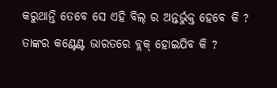କରୁଥାନ୍ତି ତେବେ ସେ ଏହି ବିଲ୍ ର ଅନ୍ତର୍ଭୁକ୍ତ ହେବେ କି ? ତାଙ୍କର କଣ୍ଟେଣ୍ଟ ଭାରତରେ ବ୍ଲକ୍ ହୋଇଯିବ କି ?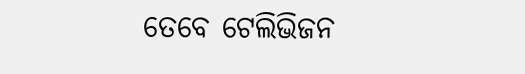ତେବେ ଟେଲିଭିଜନ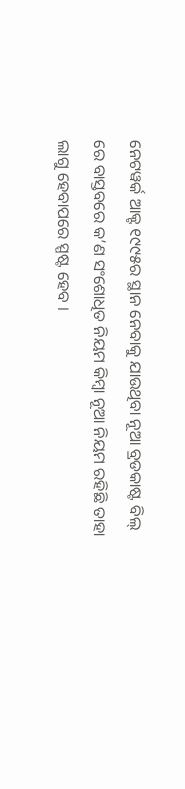ନେଟୱର୍କ ଆକ୍ଟ ୧୯୯୫ର ସ୍ଥାନ ନେବାକୁ ଯାଉଥିବା ନୂଆ ବ୍ରଡକାଷ୍ଟ ବିଲ୍ ରେ ବାସ୍ତବରେ କ’ଣ ସଂଶୋଧିତ ନିୟମ କିମ୍ବା ନୂଆ ନିୟମ ରହିଛି ତାହା ଲାଗୁ ହେବାପରେ ସ୍ପଷ୍ଟ ହେବ ।